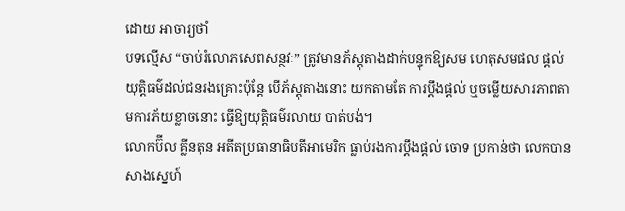ដោយ អាចារ្យថាំ
បទល្មើស “ចាប់រំលោភសេពសន្ថវៈ” ត្រូវមានភ័ស្តុតាងដាក់បន្ទុកឱ្យសម ហេតុសមផល ផ្តល់យុត្តិធម៌ដល់ជនរងគ្រោះប៉ុន្តែ បើភ័ស្តុតាងនោះ យកតាមតែ ការប្តឹងផ្តល់ ឬចម្លើយសារភាពតាមការភ័យខ្លាចនោះ ធ្វើឱ្យយុត្តិធម៌រលាយ បាត់បង់។
លោកប៊ីល គ្លីនតុន អតីតប្រធានាធិបតីអាមេរិក ធ្លាប់រងការប្តឹងផ្តល់ ចោទ ប្រកាន់ថា លេកបានសាងស្នេហ៍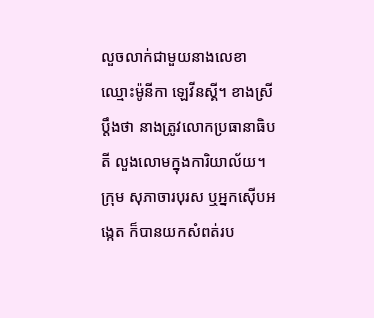លួចលាក់ជាមួយនាងលេខា ឈ្មោះម៉ូនីកា ឡេវីនស្គី។ ខាងស្រីប្តឹងថា នាងត្រូវលោកប្រធានាធិបតី លួងលោមក្នុងការិយាល័យ។ ក្រុម សុភាចារបុរស ឬអ្នកស៊ើបអង្កេត ក៏បានយកសំពត់រប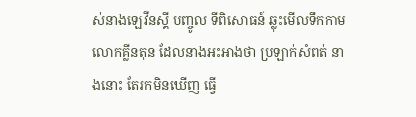ស់នាងឡេវីនស្គី បញ្ចូល ទីពិសោធន៍ ឆ្លុះមើលទឹកកាមលោកគ្លីនតុន ដែលនាងអះអាងថា ប្រឡាក់សំពត់ នាងនោះ តែរកមិនឃើញ ធ្វើ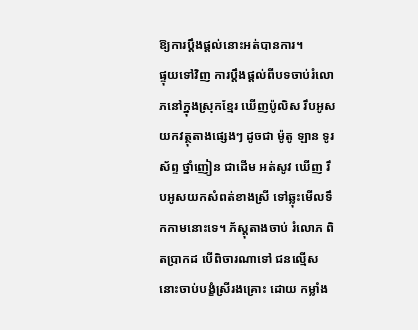ឱ្យការប្តឹងផ្តល់នោះអត់បានការ។
ផ្ទុយទៅវិញ ការប្តឹងផ្តល់ពីបទចាប់រំលោភនៅក្នុងស្រុកខ្មែរ ឃើញប៉ូលិស រឹបអូសយកវត្ថុតាងផ្សេងៗ ដូចជា ម៉ូតូ ឡាន ទូរស័ព្ទ ថ្នាំញៀន ជាដើម អត់សូវ ឃើញ រឹបអូសយកសំពត់ខាងស្រី ទៅឆ្លុះមើលទឹកកាមនោះទេ។ ភ័ស្តុតាងចាប់ រំលោភ ពិតប្រាកដ បើពិចារណាទៅ ជនល្មើសនោះចាប់បង្ខំស្រីរងគ្រោះ ដោយ កម្លាំង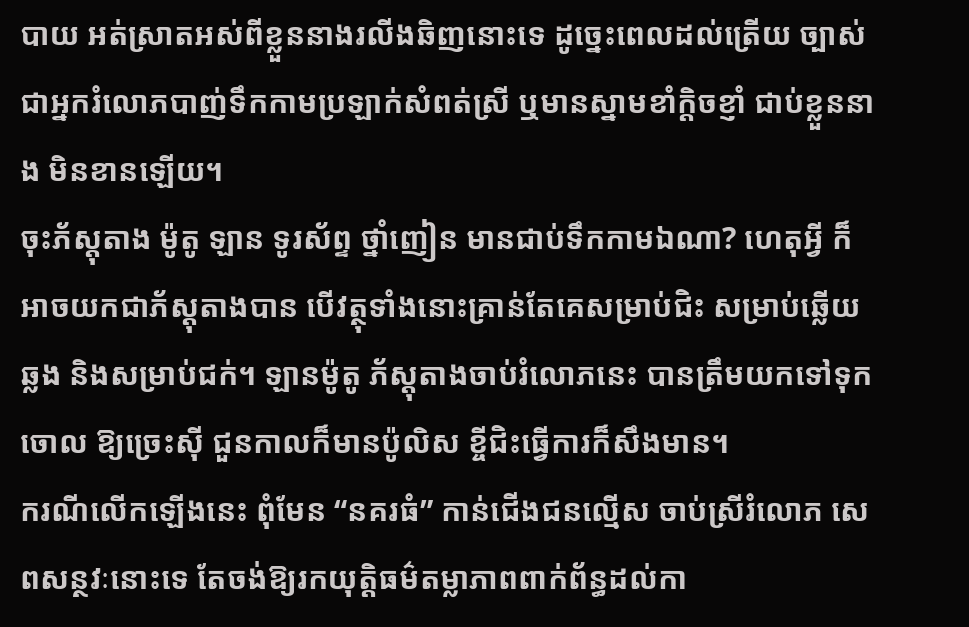បាយ អត់ស្រាតអស់ពីខ្លួននាងរលីងឆិញនោះទេ ដូច្នេះពេលដល់ត្រើយ ច្បាស់ ជាអ្នករំលោភបាញ់ទឹកកាមប្រឡាក់សំពត់ស្រី ឬមានស្នាមខាំក្តិចខ្ញាំ ជាប់ខ្លួននាង មិនខានឡើយ។
ចុះភ័ស្តុតាង ម៉ូតូ ឡាន ទូរស័ព្ទ ថ្នាំញៀន មានជាប់ទឹកកាមឯណា? ហេតុអ្វី ក៏អាចយកជាភ័ស្តុតាងបាន បើវត្ថុទាំងនោះគ្រាន់តែគេសម្រាប់ជិះ សម្រាប់ឆ្លើយឆ្លង និងសម្រាប់ជក់។ ឡានម៉ូតូ ភ័ស្តុតាងចាប់រំលោភនេះ បានត្រឹមយកទៅទុកចោល ឱ្យច្រេះស៊ី ជួនកាលក៏មានប៉ូលិស ខ្ចីជិះធ្វើការក៏សឹងមាន។
ករណីលើកឡើងនេះ ពុំមែន “នគរធំ” កាន់ជើងជនល្មើស ចាប់ស្រីរំលោភ សេពសន្ថវៈនោះទេ តែចង់ឱ្យរកយុត្តិធម៌តម្លាភាពពាក់ព័ន្ធដល់កា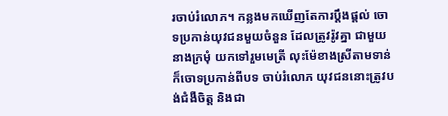រចាប់រំលោភ។ កន្លងមកឃើញតែការប្តឹងផ្តល់ ចោទប្រកាន់យុវជនមួយចំនួន ដែលត្រូវរ៉ូវគ្នា ជាមួយនាងក្រមុំ យកទៅរួមមេត្រី លុះម៉ែខាងស្រីតាមទាន់ក៏ចោទប្រកាន់ពីបទ ចាប់រំលោភ យុវជននោះត្រូវបង់ជំងឺចិត្ត និងជា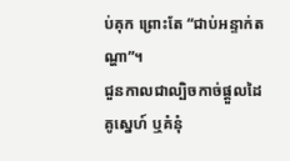ប់គុក ព្រោះតែ “ជាប់អន្ទាក់តណ្ហា”។
ជួនកាលជាល្បិចកាច់ផ្តួលដៃគូស្នេហ៍ ឬគំនុំ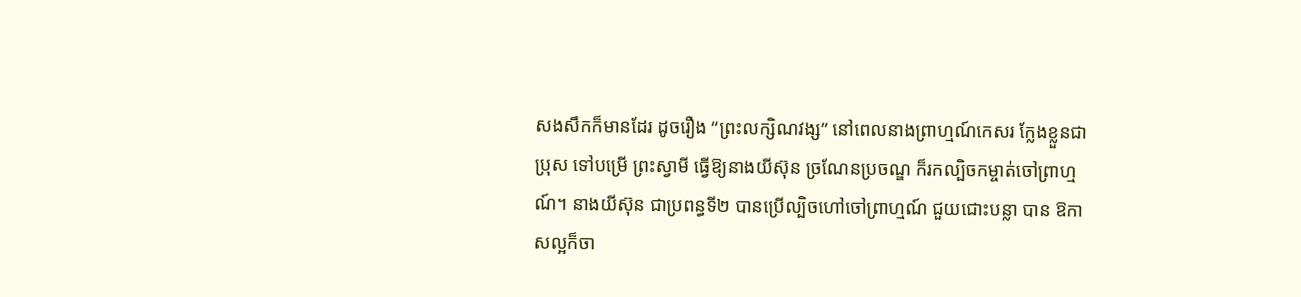សងសឹកក៏មានដែរ ដូចរឿង “ព្រះលក្សិណវង្ស” នៅពេលនាងព្រាហ្មណ៍កេសរ ក្លែងខ្លួនជាប្រុស ទៅបម្រើ ព្រះស្វាមី ធ្វើឱ្យនាងយីស៊ុន ច្រណែនប្រចណ្ឌ ក៏រកល្បិចកម្ចាត់ចៅព្រាហ្មណ៍។ នាងយីស៊ុន ជាប្រពន្ធទី២ បានប្រើល្បិចហៅចៅព្រាហ្មណ៍ ជួយជោះបន្លា បាន ឱកាសល្អក៏ចា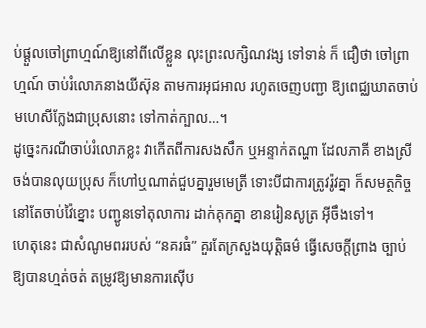ប់ផ្តួលចៅព្រាហ្មណ៍ឱ្យនៅពីលើខ្លួន លុះព្រះលក្សិណវង្ស ទៅទាន់ ក៏ ជឿថា ចៅព្រាហ្មណ៍ ចាប់រំលោភនាងយីស៊ុន តាមការអុជអាល រហូតចេញបញ្ជា ឱ្យពេជ្ឈឃាតចាប់មហេសីក្លែងជាប្រុសនោះ ទៅកាត់ក្បាល…។
ដូច្នេះករណីចាប់រំលោភខ្លះ វាកើតពីការសងសឹក ឬអន្ទាក់តណ្ហា ដែលភាគី ខាងស្រី ចង់បានលុយប្រុស ក៏ហៅឬណាត់ជួបគ្នារួមមេត្រី ទោះបីជាការត្រូវរ៉ូវគ្នា ក៏សមត្ថកិច្ចនៅតែចាប់វ៉ៃខ្នោះ បញ្ជូនទៅតុលាការ ដាក់គុកគ្នា ខានរៀនសូត្រ អ៊ីចឹងទៅ។
ហេតុនេះ ជាសំណូមពររបស់ “នគរធំ” គួរតែក្រសួងយុត្តិធម៌ ធ្វើសេចក្តីព្រាង ច្បាប់ ឱ្យបានហ្មត់ចត់ តម្រូវឱ្យមានការស៊ើប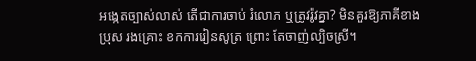អង្កេតច្បាស់លាស់ តើជាការចាប់ រំលោភ ឬត្រូវរ៉ូវគ្នា? មិនគួរឱ្យភាគីខាងប្រុស រងគ្រោះ ខកការរៀនសូត្រ ព្រោះ តែចាញ់ល្បិចស្រី។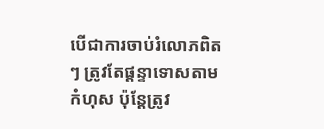បើជាការចាប់រំលោភពិតៗ ត្រូវតែផ្តន្ទាទោសតាមកំហុស ប៉ុន្តែត្រូវ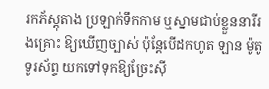រកភ័ស្តុតាង ប្រឡាក់ទឹកកាម ឬស្នាមជាប់ខ្លួននារីរងគ្រោះ ឱ្យឃើញច្បាស់ ប៉ុន្តែបើដកហូត ឡាន ម៉ូតូ ទូរស័ព្ទ យកទៅទុកឱ្យច្រែះស៊ី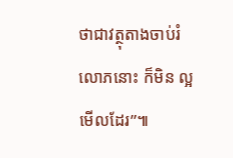ថាជាវត្ថុតាងចាប់រំលោភនោះ ក៏មិន ល្អមើលដែរ”៕